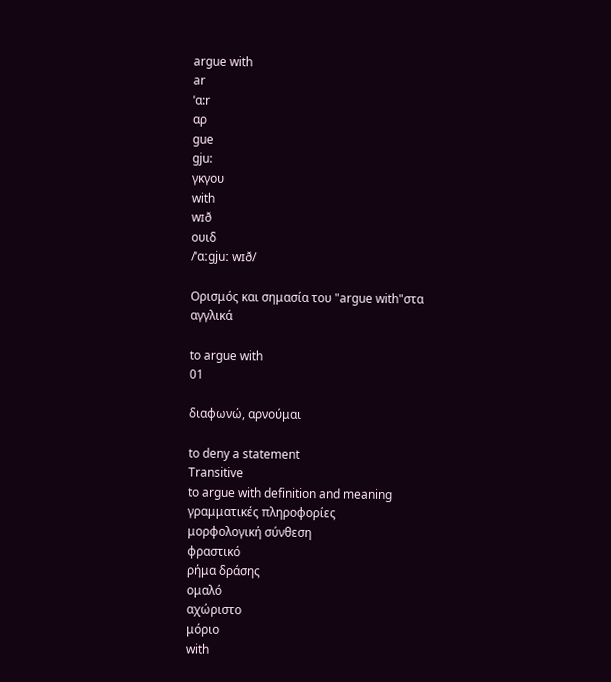argue with
ar
ˈɑ:r
αρ
gue
gju:
γκγου
with
wɪð
ουιδ
/ˈɑːɡjuː wɪð/

Ορισμός και σημασία του "argue with"στα αγγλικά

to argue with
01

διαφωνώ, αρνούμαι

to deny a statement
Transitive
to argue with definition and meaning
γραμματικές πληροφορίες
μορφολογική σύνθεση
φραστικό
ρήμα δράσης
ομαλό
αχώριστο
μόριο
with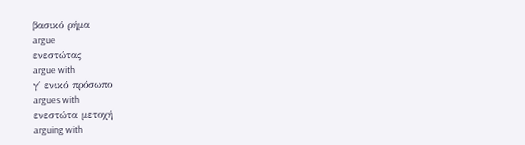βασικό ρήμα
argue
ενεστώτας
argue with
γ΄ ενικό πρόσωπο
argues with
ενεστώτα μετοχή
arguing with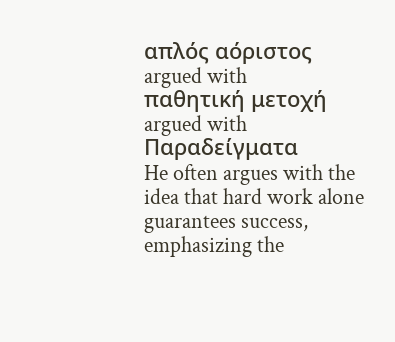απλός αόριστος
argued with
παθητική μετοχή
argued with
Παραδείγματα
He often argues with the idea that hard work alone guarantees success, emphasizing the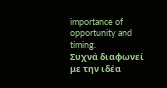importance of opportunity and timing.
Συχνά διαφωνεί με την ιδέα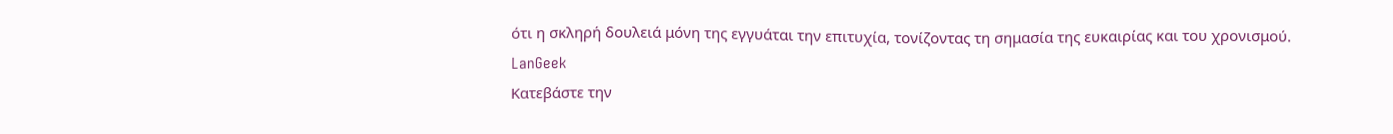ότι η σκληρή δουλειά μόνη της εγγυάται την επιτυχία, τονίζοντας τη σημασία της ευκαιρίας και του χρονισμού.
LanGeek
Κατεβάστε την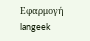Εφαρμογή
langeek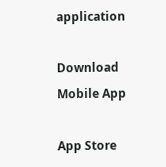application

Download Mobile App

App Store